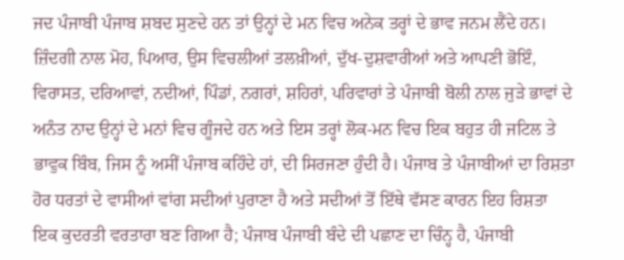ਜਦ ਪੰਜਾਬੀ ਪੰਜਾਬ ਸ਼ਬਦ ਸੁਣਦੇ ਹਨ ਤਾਂ ਉਨ੍ਹਾਂ ਦੇ ਮਨ ਵਿਚ ਅਨੇਕ ਤਰ੍ਹਾਂ ਦੇ ਭਾਵ ਜਨਮ ਲੈਂਦੇ ਹਨ। ਜ਼ਿੰਦਗੀ ਨਾਲ ਮੋਹ, ਪਿਆਰ, ਉਸ ਵਿਚਲੀਆਂ ਤਲਖ਼ੀਆਂ, ਦੁੱਖ-ਦੁਸ਼ਵਾਰੀਆਂ ਅਤੇ ਆਪਣੀ ਭੋਇੰ, ਵਿਰਾਸਤ, ਦਰਿਆਵਾਂ, ਨਦੀਆਂ, ਪਿੰਡਾਂ, ਨਗਰਾਂ, ਸ਼ਹਿਰਾਂ, ਪਰਿਵਾਰਾਂ ਤੇ ਪੰਜਾਬੀ ਬੋਲੀ ਨਾਲ ਜੁੜੇ ਭਾਵਾਂ ਦੇ ਅਨੰਤ ਨਾਦ ਉਨ੍ਹਾਂ ਦੇ ਮਨਾਂ ਵਿਚ ਗੂੰਜਦੇ ਹਨ ਅਤੇ ਇਸ ਤਰ੍ਹਾਂ ਲੋਕ-ਮਨ ਵਿਚ ਇਕ ਬਹੁਤ ਹੀ ਜਟਿਲ ਤੇ ਭਾਵੁਕ ਬਿੰਬ, ਜਿਸ ਨੂੰ ਅਸੀਂ ਪੰਜਾਬ ਕਹਿੰਦੇ ਹਾਂ, ਦੀ ਸਿਰਜਣਾ ਹੁੰਦੀ ਹੈ। ਪੰਜਾਬ ਤੇ ਪੰਜਾਬੀਆਂ ਦਾ ਰਿਸ਼ਤਾ ਹੋਰ ਧਰਤਾਂ ਦੇ ਵਾਸੀਆਂ ਵਾਂਗ ਸਦੀਆਂ ਪੁਰਾਣਾ ਹੈ ਅਤੇ ਸਦੀਆਂ ਤੋਂ ਇੱਥੇ ਵੱਸਣ ਕਾਰਨ ਇਹ ਰਿਸ਼ਤਾ ਇਕ ਕੁਦਰਤੀ ਵਰਤਾਰਾ ਬਣ ਗਿਆ ਹੈ; ਪੰਜਾਬ ਪੰਜਾਬੀ ਬੰਦੇ ਦੀ ਪਛਾਣ ਦਾ ਚਿੰਨ੍ਹ ਹੈ, ਪੰਜਾਬੀ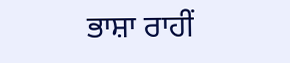ਭਾਸ਼ਾ ਰਾਹੀਂ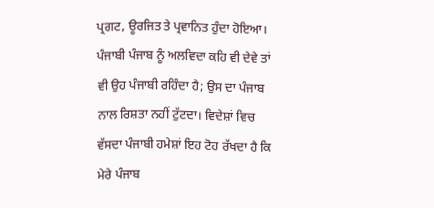ਪ੍ਰਗਟ, ਊਰਜਿਤ ਤੇ ਪ੍ਰਵਾਨਿਤ ਹੁੰਦਾ ਹੋਇਆ। ਪੰਜਾਬੀ ਪੰਜਾਬ ਨੂੰ ਅਲਵਿਦਾ ਕਹਿ ਵੀ ਦੇਵੇ ਤਾਂ ਵੀ ਉਹ ਪੰਜਾਬੀ ਰਹਿੰਦਾ ਹੈ; ਉਸ ਦਾ ਪੰਜਾਬ ਨਾਲ ਰਿਸ਼ਤਾ ਨਹੀਂ ਟੁੱਟਦਾ। ਵਿਦੇਸ਼ਾਂ ਵਿਚ ਵੱਸਦਾ ਪੰਜਾਬੀ ਹਮੇਸ਼ਾਂ ਇਹ ਟੋਹ ਰੱਖਦਾ ਹੈ ਕਿ ਮੇਰੇ ਪੰਜਾਬ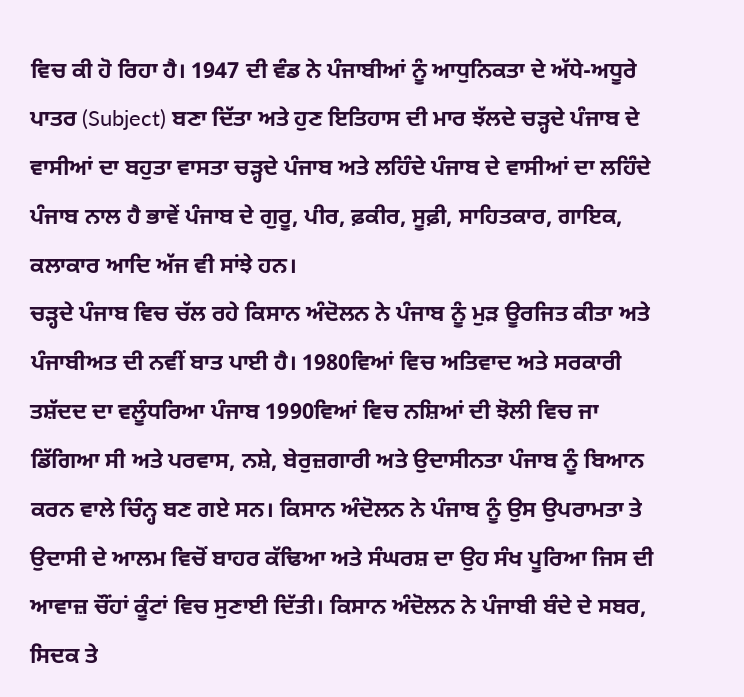ਵਿਚ ਕੀ ਹੋ ਰਿਹਾ ਹੈ। 1947 ਦੀ ਵੰਡ ਨੇ ਪੰਜਾਬੀਆਂ ਨੂੰ ਆਧੁਨਿਕਤਾ ਦੇ ਅੱਧੇ-ਅਧੂਰੇ ਪਾਤਰ (Subject) ਬਣਾ ਦਿੱਤਾ ਅਤੇ ਹੁਣ ਇਤਿਹਾਸ ਦੀ ਮਾਰ ਝੱਲਦੇ ਚੜ੍ਹਦੇ ਪੰਜਾਬ ਦੇ ਵਾਸੀਆਂ ਦਾ ਬਹੁਤਾ ਵਾਸਤਾ ਚੜ੍ਹਦੇ ਪੰਜਾਬ ਅਤੇ ਲਹਿੰਦੇ ਪੰਜਾਬ ਦੇ ਵਾਸੀਆਂ ਦਾ ਲਹਿੰਦੇ ਪੰਜਾਬ ਨਾਲ ਹੈ ਭਾਵੇਂ ਪੰਜਾਬ ਦੇ ਗੁਰੂ, ਪੀਰ, ਫ਼ਕੀਰ, ਸੂਫ਼ੀ, ਸਾਹਿਤਕਾਰ, ਗਾਇਕ, ਕਲਾਕਾਰ ਆਦਿ ਅੱਜ ਵੀ ਸਾਂਝੇ ਹਨ।
ਚੜ੍ਹਦੇ ਪੰਜਾਬ ਵਿਚ ਚੱਲ ਰਹੇ ਕਿਸਾਨ ਅੰਦੋਲਨ ਨੇ ਪੰਜਾਬ ਨੂੰ ਮੁੜ ਊਰਜਿਤ ਕੀਤਾ ਅਤੇ ਪੰਜਾਬੀਅਤ ਦੀ ਨਵੀਂ ਬਾਤ ਪਾਈ ਹੈ। 1980ਵਿਆਂ ਵਿਚ ਅਤਿਵਾਦ ਅਤੇ ਸਰਕਾਰੀ ਤਸ਼ੱਦਦ ਦਾ ਵਲੂੰਧਰਿਆ ਪੰਜਾਬ 1990ਵਿਆਂ ਵਿਚ ਨਸ਼ਿਆਂ ਦੀ ਝੋਲੀ ਵਿਚ ਜਾ ਡਿੱਗਿਆ ਸੀ ਅਤੇ ਪਰਵਾਸ, ਨਸ਼ੇ, ਬੇਰੁਜ਼ਗਾਰੀ ਅਤੇ ਉਦਾਸੀਨਤਾ ਪੰਜਾਬ ਨੂੰ ਬਿਆਨ ਕਰਨ ਵਾਲੇ ਚਿੰਨ੍ਹ ਬਣ ਗਏ ਸਨ। ਕਿਸਾਨ ਅੰਦੋਲਨ ਨੇ ਪੰਜਾਬ ਨੂੰ ਉਸ ਉਪਰਾਮਤਾ ਤੇ ਉਦਾਸੀ ਦੇ ਆਲਮ ਵਿਚੋਂ ਬਾਹਰ ਕੱਢਿਆ ਅਤੇ ਸੰਘਰਸ਼ ਦਾ ਉਹ ਸੰਖ ਪੂਰਿਆ ਜਿਸ ਦੀ ਆਵਾਜ਼ ਚੌਂਹਾਂ ਕੂੰਟਾਂ ਵਿਚ ਸੁਣਾਈ ਦਿੱਤੀ। ਕਿਸਾਨ ਅੰਦੋਲਨ ਨੇ ਪੰਜਾਬੀ ਬੰਦੇ ਦੇ ਸਬਰ, ਸਿਦਕ ਤੇ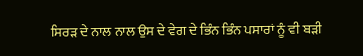ਸਿਰੜ ਦੇ ਨਾਲ ਨਾਲ ਉਸ ਦੇ ਵੇਗ ਦੇ ਭਿੰਨ ਭਿੰਨ ਪਸਾਰਾਂ ਨੂੰ ਵੀ ਬੜੀ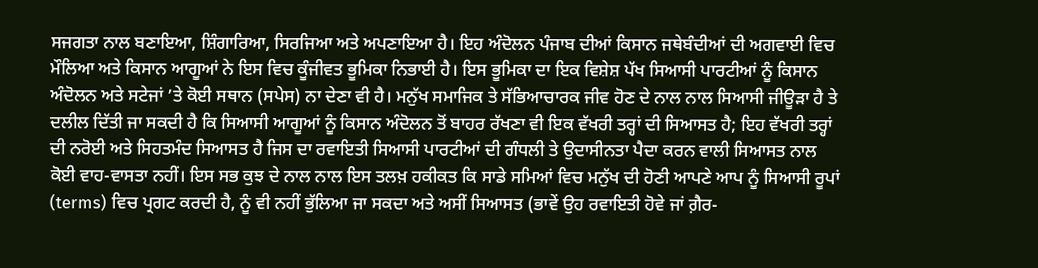ਸਜਗਤਾ ਨਾਲ ਬਣਾਇਆ, ਸ਼ਿੰਗਾਰਿਆ, ਸਿਰਜਿਆ ਅਤੇ ਅਪਣਾਇਆ ਹੈ। ਇਹ ਅੰਦੋਲਨ ਪੰਜਾਬ ਦੀਆਂ ਕਿਸਾਨ ਜਥੇਬੰਦੀਆਂ ਦੀ ਅਗਵਾਈ ਵਿਚ ਮੌਲਿਆ ਅਤੇ ਕਿਸਾਨ ਆਗੂਆਂ ਨੇ ਇਸ ਵਿਚ ਕੂੰਜੀਵਤ ਭੂਮਿਕਾ ਨਿਭਾਈ ਹੈ। ਇਸ ਭੂਮਿਕਾ ਦਾ ਇਕ ਵਿਸ਼ੇਸ਼ ਪੱਖ ਸਿਆਸੀ ਪਾਰਟੀਆਂ ਨੂੰ ਕਿਸਾਨ ਅੰਦੋਲਨ ਅਤੇ ਸਟੇਜਾਂ ’ਤੇ ਕੋਈ ਸਥਾਨ (ਸਪੇਸ) ਨਾ ਦੇਣਾ ਵੀ ਹੈ। ਮਨੁੱਖ ਸਮਾਜਿਕ ਤੇ ਸੱਭਿਆਚਾਰਕ ਜੀਵ ਹੋਣ ਦੇ ਨਾਲ ਨਾਲ ਸਿਆਸੀ ਜੀਊੜਾ ਹੈ ਤੇ ਦਲੀਲ ਦਿੱਤੀ ਜਾ ਸਕਦੀ ਹੈ ਕਿ ਸਿਆਸੀ ਆਗੂਆਂ ਨੂੰ ਕਿਸਾਨ ਅੰਦੋਲਨ ਤੋਂ ਬਾਹਰ ਰੱਖਣਾ ਵੀ ਇਕ ਵੱਖਰੀ ਤਰ੍ਹਾਂ ਦੀ ਸਿਆਸਤ ਹੈ; ਇਹ ਵੱਖਰੀ ਤਰ੍ਹਾਂ ਦੀ ਨਰੋਈ ਅਤੇ ਸਿਹਤਮੰਦ ਸਿਆਸਤ ਹੈ ਜਿਸ ਦਾ ਰਵਾਇਤੀ ਸਿਆਸੀ ਪਾਰਟੀਆਂ ਦੀ ਗੰਧਲੀ ਤੇ ਉਦਾਸੀਨਤਾ ਪੈਦਾ ਕਰਨ ਵਾਲੀ ਸਿਆਸਤ ਨਾਲ ਕੋਈ ਵਾਹ-ਵਾਸਤਾ ਨਹੀਂ। ਇਸ ਸਭ ਕੁਝ ਦੇ ਨਾਲ ਨਾਲ ਇਸ ਤਲਖ਼ ਹਕੀਕਤ ਕਿ ਸਾਡੇ ਸਮਿਆਂ ਵਿਚ ਮਨੁੱਖ ਦੀ ਹੋਣੀ ਆਪਣੇ ਆਪ ਨੂੰ ਸਿਆਸੀ ਰੂਪਾਂ (terms) ਵਿਚ ਪ੍ਰਗਟ ਕਰਦੀ ਹੈ, ਨੂੰ ਵੀ ਨਹੀਂ ਭੁੱਲਿਆ ਜਾ ਸਕਦਾ ਅਤੇ ਅਸੀਂ ਸਿਆਸਤ (ਭਾਵੇਂ ਉਹ ਰਵਾਇਤੀ ਹੋਵੇ ਜਾਂ ਗ਼ੈਰ-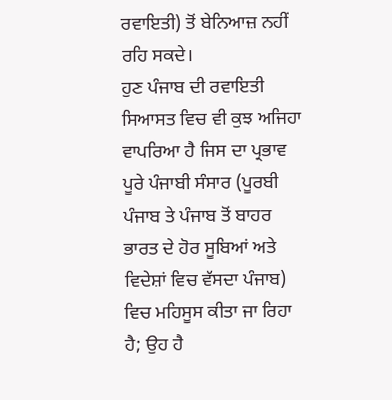ਰਵਾਇਤੀ) ਤੋਂ ਬੇਨਿਆਜ਼ ਨਹੀਂ ਰਹਿ ਸਕਦੇ।
ਹੁਣ ਪੰਜਾਬ ਦੀ ਰਵਾਇਤੀ ਸਿਆਸਤ ਵਿਚ ਵੀ ਕੁਝ ਅਜਿਹਾ ਵਾਪਰਿਆ ਹੈ ਜਿਸ ਦਾ ਪ੍ਰਭਾਵ ਪੂਰੇ ਪੰਜਾਬੀ ਸੰਸਾਰ (ਪੂਰਬੀ ਪੰਜਾਬ ਤੇ ਪੰਜਾਬ ਤੋਂ ਬਾਹਰ ਭਾਰਤ ਦੇ ਹੋਰ ਸੂਬਿਆਂ ਅਤੇ ਵਿਦੇਸ਼ਾਂ ਵਿਚ ਵੱਸਦਾ ਪੰਜਾਬ) ਵਿਚ ਮਹਿਸੂਸ ਕੀਤਾ ਜਾ ਰਿਹਾ ਹੈ; ਉਹ ਹੈ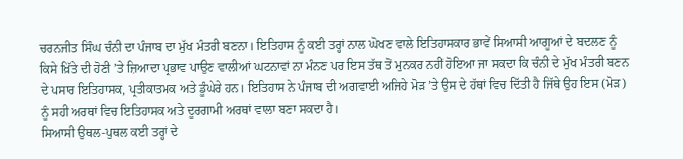ਚਰਨਜੀਤ ਸਿੰਘ ਚੰਨੀ ਦਾ ਪੰਜਾਬ ਦਾ ਮੁੱਖ ਮੰਤਰੀ ਬਣਨਾ। ਇਤਿਹਾਸ ਨੂੰ ਕਈ ਤਰ੍ਹਾਂ ਨਾਲ ਘੋਖਣ ਵਾਲੇ ਇਤਿਹਾਸਕਾਰ ਭਾਵੇਂ ਸਿਆਸੀ ਆਗੂਆਂ ਦੇ ਬਦਲਣ ਨੂੰ ਕਿਸੇ ਖ਼ਿੱਤੇ ਦੀ ਹੋਣੀ ’ਤੇ ਜ਼ਿਆਦਾ ਪ੍ਰਭਾਵ ਪਾਉਣ ਵਾਲੀਆਂ ਘਟਨਾਵਾਂ ਨਾ ਮੰਨਣ ਪਰ ਇਸ ਤੱਥ ਤੋਂ ਮੁਨਕਰ ਨਹੀਂ ਹੋਇਆ ਜਾ ਸਕਦਾ ਕਿ ਚੰਨੀ ਦੇ ਮੁੱਖ ਮੰਤਰੀ ਬਣਨ ਦੇ ਪਸਾਰ ਇਤਿਹਾਸਕ, ਪ੍ਰਤੀਕਾਤਮਕ ਅਤੇ ਡੂੰਘੇਰੇ ਹਨ। ਇਤਿਹਾਸ ਨੇ ਪੰਜਾਬ ਦੀ ਅਗਵਾਈ ਅਜਿਹੇ ਮੋੜ ’ਤੇ ਉਸ ਦੇ ਹੱਥਾਂ ਵਿਚ ਦਿੱਤੀ ਹੈ ਜਿੱਥੇ ਉਹ ਇਸ (ਮੋੜ) ਨੂੰ ਸਹੀ ਅਰਥਾਂ ਵਿਚ ਇਤਿਹਾਸਕ ਅਤੇ ਦੂਰਗਾਮੀ ਅਰਥਾਂ ਵਾਲਾ ਬਣਾ ਸਕਦਾ ਹੈ।
ਸਿਆਸੀ ਉਥਲ-ਪੁਥਲ ਕਈ ਤਰ੍ਹਾਂ ਦੇ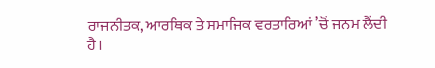ਰਾਜਨੀਤਕ, ਆਰਥਿਕ ਤੇ ਸਮਾਜਿਕ ਵਰਤਾਰਿਆਂ ’ਚੋਂ ਜਨਮ ਲੈਂਦੀ ਹੈ।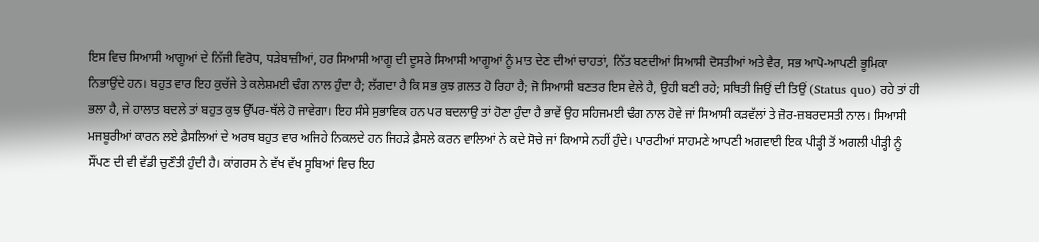ਇਸ ਵਿਚ ਸਿਆਸੀ ਆਗੂਆਂ ਦੇ ਨਿੱਜੀ ਵਿਰੋਧ, ਧੜੇਬਾਜ਼ੀਆਂ, ਹਰ ਸਿਆਸੀ ਆਗੂ ਦੀ ਦੂਸਰੇ ਸਿਆਸੀ ਆਗੂਆਂ ਨੂੰ ਮਾਤ ਦੇਣ ਦੀਆਂ ਚਾਹਤਾਂ, ਨਿੱਤ ਬਣਦੀਆਂ ਸਿਆਸੀ ਦੋਸਤੀਆਂ ਅਤੇ ਵੈਰ, ਸਭ ਆਪੋ-ਆਪਣੀ ਭੂਮਿਕਾ ਨਿਭਾਉਂਦੇ ਹਨ। ਬਹੁਤ ਵਾਰ ਇਹ ਕੁਚੱਜੇ ਤੇ ਕਲੇਸ਼ਮਈ ਢੰਗ ਨਾਲ ਹੁੰਦਾ ਹੈ; ਲੱਗਦਾ ਹੈ ਕਿ ਸਭ ਕੁਝ ਗ਼ਲਤ ਹੋ ਰਿਹਾ ਹੈ; ਜੋ ਸਿਆਸੀ ਬਣਤਰ ਇਸ ਵੇਲੇ ਹੈ, ਉਹੀ ਬਣੀ ਰਹੇ; ਸਥਿਤੀ ਜਿਉਂ ਦੀ ਤਿਉਂ (Status quo) ਰਹੇ ਤਾਂ ਹੀ ਭਲਾ ਹੈ, ਜੇ ਹਾਲਾਤ ਬਦਲੇ ਤਾਂ ਬਹੁਤ ਕੁਝ ਉੱਪਰ-ਥੱਲੇ ਹੋ ਜਾਵੇਗਾ। ਇਹ ਸੰਸੇ ਸੁਭਾਵਿਕ ਹਨ ਪਰ ਬਦਲਾਉ ਤਾਂ ਹੋਣਾ ਹੁੰਦਾ ਹੈ ਭਾਵੇਂ ਉਹ ਸਹਿਜਮਈ ਢੰਗ ਨਾਲ ਹੋਵੇ ਜਾਂ ਸਿਆਸੀ ਕੜਵੱਲਾਂ ਤੇ ਜ਼ੋਰ-ਜ਼ਬਰਦਸਤੀ ਨਾਲ। ਸਿਆਸੀ ਮਜਬੂਰੀਆਂ ਕਾਰਨ ਲਏ ਫ਼ੈਸਲਿਆਂ ਦੇ ਅਰਥ ਬਹੁਤ ਵਾਰ ਅਜਿਹੇ ਨਿਕਲਦੇ ਹਨ ਜਿਹੜੇ ਫ਼ੈਸਲੇ ਕਰਨ ਵਾਲਿਆਂ ਨੇ ਕਦੇ ਸੋਚੇ ਜਾਂ ਕਿਆਸੇ ਨਹੀਂ ਹੁੰਦੇ। ਪਾਰਟੀਆਂ ਸਾਹਮਣੇ ਆਪਣੀ ਅਗਵਾਈ ਇਕ ਪੀੜ੍ਹੀ ਤੋਂ ਅਗਲੀ ਪੀੜ੍ਹੀ ਨੂੰ ਸੌਂਪਣ ਦੀ ਵੀ ਵੱਡੀ ਚੁਣੌਤੀ ਹੁੰਦੀ ਹੈ। ਕਾਂਗਰਸ ਨੇ ਵੱਖ ਵੱਖ ਸੂਬਿਆਂ ਵਿਚ ਇਹ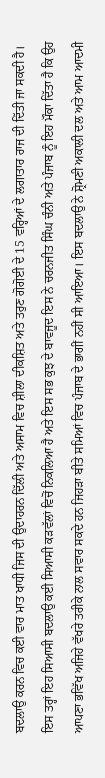ਬਦਲਾਉ ਕਰਨ ਵਿਚ ਕਈ ਵਾਰ ਮਾਤ ਖਾਧੀ ਜਿਸ ਦੀ ਉਦਾਹਰਨ ਦਿੱਲੀ ਅਤੇ ਅਸਾਮ ਵਿਚ ਸ਼ੀਲਾ ਦੀਕਸ਼ਿਤ ਅਤੇ ਤਰੁਣ ਗੋਗੋਈ ਦੇ 15 ਵਰ੍ਹਿਆਂ ਦੇ ਲਗਾਤਾਰ ਰਾਜ ਦੀ ਦਿੱਤੀ ਜਾ ਸਕਦੀ ਹੈ।
ਇਸ ਤਰ੍ਹਾਂ ਇਹ ਸਿਆਸੀ ਬਦਲਾਉ ਕਈ ਸਿਆਸੀ ਕੜਵੱਲਾਂ ਵਿਚੋਂ ਨਿਕਲਿਆ ਹੈ ਅਤੇ ਇਸ ਸਭ ਕੁਝ ਦੇ ਬਾਵਜੂਦ ਇਸ ਨੇ ਚਰਨਜੀਤ ਸਿੰਘ ਚੰਨੀ ਅਤੇ ਪੰਜਾਬ ਨੂੰ ਇਹ ਮੌਕਾ ਦਿੱਤਾ ਹੈ ਕਿ ਉਹ ਆਪਣਾ ਭਵਿੱਖ ਅਜਿਹੇ ਵੱਖਰੇ ਤਰੀਕੇ ਨਾਲ ਸਵਾਰ ਸਕਦੇ ਹਨ ਜਿਹੜਾ ਬੀਤੇ ਸਮਿਆਂ ਵਿਚ ਪੰਜਾਬ ਦੇ ਭਾਗੀਂ ਨਹੀਂ ਸੀ ਆਇਆ। ਇਸ ਬਦਲਾਉ ਨੇ ਸ਼੍ਰੋਮਣੀ ਅਕਾਲੀ ਦਲ ਅਤੇ ਆਮ ਆਦਮੀ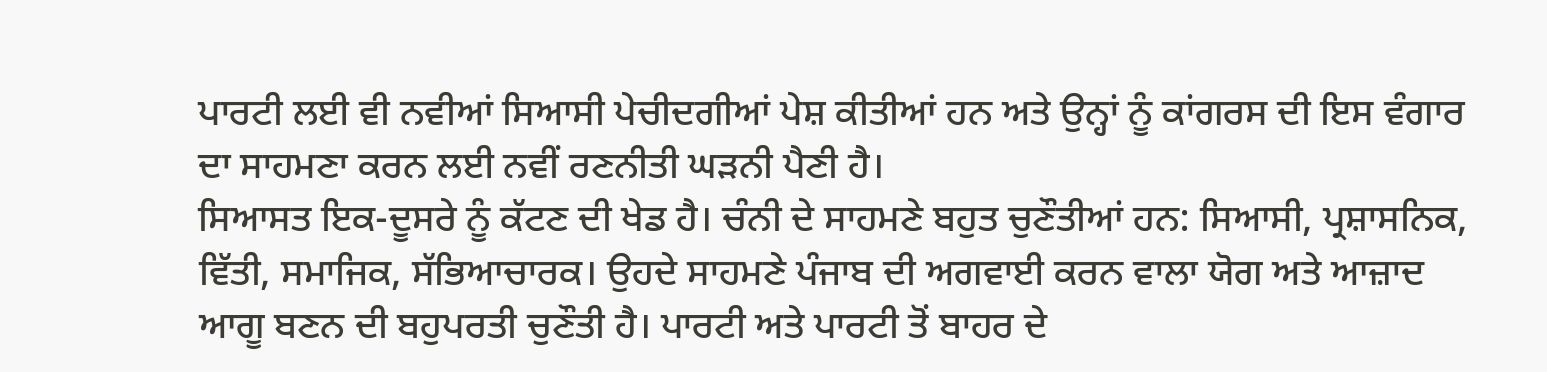ਪਾਰਟੀ ਲਈ ਵੀ ਨਵੀਆਂ ਸਿਆਸੀ ਪੇਚੀਦਗੀਆਂ ਪੇਸ਼ ਕੀਤੀਆਂ ਹਨ ਅਤੇ ਉਨ੍ਹਾਂ ਨੂੰ ਕਾਂਗਰਸ ਦੀ ਇਸ ਵੰਗਾਰ ਦਾ ਸਾਹਮਣਾ ਕਰਨ ਲਈ ਨਵੀਂ ਰਣਨੀਤੀ ਘੜਨੀ ਪੈਣੀ ਹੈ।
ਸਿਆਸਤ ਇਕ-ਦੂਸਰੇ ਨੂੰ ਕੱਟਣ ਦੀ ਖੇਡ ਹੈ। ਚੰਨੀ ਦੇ ਸਾਹਮਣੇ ਬਹੁਤ ਚੁਣੌਤੀਆਂ ਹਨ: ਸਿਆਸੀ, ਪ੍ਰਸ਼ਾਸਨਿਕ, ਵਿੱਤੀ, ਸਮਾਜਿਕ, ਸੱਭਿਆਚਾਰਕ। ਉਹਦੇ ਸਾਹਮਣੇ ਪੰਜਾਬ ਦੀ ਅਗਵਾਈ ਕਰਨ ਵਾਲਾ ਯੋਗ ਅਤੇ ਆਜ਼ਾਦ ਆਗੂ ਬਣਨ ਦੀ ਬਹੁਪਰਤੀ ਚੁਣੌਤੀ ਹੈ। ਪਾਰਟੀ ਅਤੇ ਪਾਰਟੀ ਤੋਂ ਬਾਹਰ ਦੇ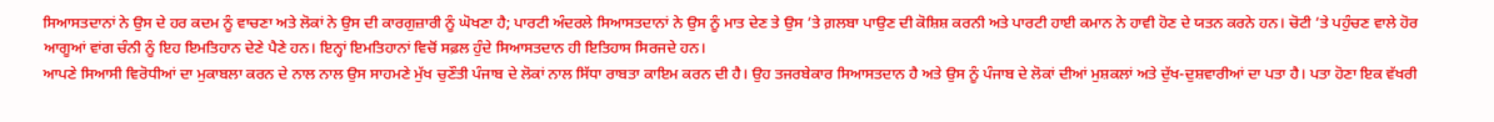ਸਿਆਸਤਦਾਨਾਂ ਨੇ ਉਸ ਦੇ ਹਰ ਕਦਮ ਨੂੰ ਵਾਚਣਾ ਅਤੇ ਲੋਕਾਂ ਨੇ ਉਸ ਦੀ ਕਾਰਗੁਜ਼ਾਰੀ ਨੂੰ ਘੋਖਣਾ ਹੈ; ਪਾਰਟੀ ਅੰਦਰਲੇ ਸਿਆਸਤਦਾਨਾਂ ਨੇ ਉਸ ਨੂੰ ਮਾਤ ਦੇਣ ਤੇ ਉਸ ’ਤੇ ਗ਼ਲਬਾ ਪਾਉਣ ਦੀ ਕੋਸ਼ਿਸ਼ ਕਰਨੀ ਅਤੇ ਪਾਰਟੀ ਹਾਈ ਕਮਾਨ ਨੇ ਹਾਵੀ ਹੋਣ ਦੇ ਯਤਨ ਕਰਨੇ ਹਨ। ਚੋਟੀ ’ਤੇ ਪਹੁੰਚਣ ਵਾਲੇ ਹੋਰ ਆਗੂਆਂ ਵਾਂਗ ਚੰਨੀ ਨੂੰ ਇਹ ਇਮਤਿਹਾਨ ਦੇਣੇ ਪੈਣੇ ਹਨ। ਇਨ੍ਹਾਂ ਇਮਤਿਹਾਨਾਂ ਵਿਚੋਂ ਸਫ਼ਲ ਹੁੰਦੇ ਸਿਆਸਤਦਾਨ ਹੀ ਇਤਿਹਾਸ ਸਿਰਜਦੇ ਹਨ।
ਆਪਣੇ ਸਿਆਸੀ ਵਿਰੋਧੀਆਂ ਦਾ ਮੁਕਾਬਲਾ ਕਰਨ ਦੇ ਨਾਲ ਨਾਲ ਉਸ ਸਾਹਮਣੇ ਮੁੱਖ ਚੁਣੌਤੀ ਪੰਜਾਬ ਦੇ ਲੋਕਾਂ ਨਾਲ ਸਿੱਧਾ ਰਾਬਤਾ ਕਾਇਮ ਕਰਨ ਦੀ ਹੈ। ਉਹ ਤਜਰਬੇਕਾਰ ਸਿਆਸਤਦਾਨ ਹੈ ਅਤੇ ਉਸ ਨੂੰ ਪੰਜਾਬ ਦੇ ਲੋਕਾਂ ਦੀਆਂ ਮੁਸ਼ਕਲਾਂ ਅਤੇ ਦੁੱਖ-ਦੁਸ਼ਵਾਰੀਆਂ ਦਾ ਪਤਾ ਹੈ। ਪਤਾ ਹੋਣਾ ਇਕ ਵੱਖਰੀ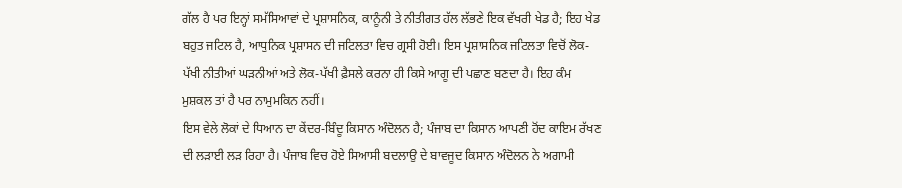ਗੱਲ ਹੈ ਪਰ ਇਨ੍ਹਾਂ ਸਮੱਸਿਆਵਾਂ ਦੇ ਪ੍ਰਸ਼ਾਸਨਿਕ, ਕਾਨੂੰਨੀ ਤੇ ਨੀਤੀਗਤ ਹੱਲ ਲੱਭਣੇ ਇਕ ਵੱਖਰੀ ਖੇਡ ਹੈ; ਇਹ ਖੇਡ ਬਹੁਤ ਜਟਿਲ ਹੈ, ਆਧੁਨਿਕ ਪ੍ਰਸ਼ਾਸਨ ਦੀ ਜਟਿਲਤਾ ਵਿਚ ਗ੍ਰਸੀ ਹੋਈ। ਇਸ ਪ੍ਰਸ਼ਾਸਨਿਕ ਜਟਿਲਤਾ ਵਿਚੋਂ ਲੋਕ-ਪੱਖੀ ਨੀਤੀਆਂ ਘੜਨੀਆਂ ਅਤੇ ਲੋਕ-ਪੱਖੀ ਫ਼ੈਸਲੇ ਕਰਨਾ ਹੀ ਕਿਸੇ ਆਗੂ ਦੀ ਪਛਾਣ ਬਣਦਾ ਹੈ। ਇਹ ਕੰਮ ਮੁਸ਼ਕਲ ਤਾਂ ਹੈ ਪਰ ਨਾਮੁਮਕਿਨ ਨਹੀਂ।
ਇਸ ਵੇਲੇ ਲੋਕਾਂ ਦੇ ਧਿਆਨ ਦਾ ਕੇਂਦਰ-ਬਿੰਦੂ ਕਿਸਾਨ ਅੰਦੋਲਨ ਹੈ; ਪੰਜਾਬ ਦਾ ਕਿਸਾਨ ਆਪਣੀ ਹੋਂਦ ਕਾਇਮ ਰੱਖਣ ਦੀ ਲੜਾਈ ਲੜ ਰਿਹਾ ਹੈ। ਪੰਜਾਬ ਵਿਚ ਹੋਏ ਸਿਆਸੀ ਬਦਲਾਉ ਦੇ ਬਾਵਜੂਦ ਕਿਸਾਨ ਅੰਦੋਲਨ ਨੇ ਅਗਾਮੀ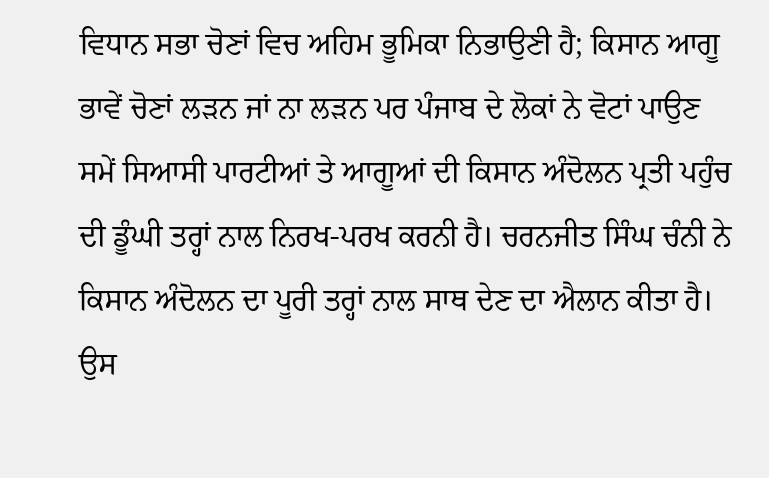ਵਿਧਾਨ ਸਭਾ ਚੋਣਾਂ ਵਿਚ ਅਹਿਮ ਭੂਮਿਕਾ ਨਿਭਾਉਣੀ ਹੈ; ਕਿਸਾਨ ਆਗੂ ਭਾਵੇਂ ਚੋਣਾਂ ਲੜਨ ਜਾਂ ਨਾ ਲੜਨ ਪਰ ਪੰਜਾਬ ਦੇ ਲੋਕਾਂ ਨੇ ਵੋਟਾਂ ਪਾਉਣ ਸਮੇਂ ਸਿਆਸੀ ਪਾਰਟੀਆਂ ਤੇ ਆਗੂਆਂ ਦੀ ਕਿਸਾਨ ਅੰਦੋਲਨ ਪ੍ਰਤੀ ਪਹੁੰਚ ਦੀ ਡੂੰਘੀ ਤਰ੍ਹਾਂ ਨਾਲ ਨਿਰਖ-ਪਰਖ ਕਰਨੀ ਹੈ। ਚਰਨਜੀਤ ਸਿੰਘ ਚੰਨੀ ਨੇ ਕਿਸਾਨ ਅੰਦੋਲਨ ਦਾ ਪੂਰੀ ਤਰ੍ਹਾਂ ਨਾਲ ਸਾਥ ਦੇਣ ਦਾ ਐਲਾਨ ਕੀਤਾ ਹੈ। ਉਸ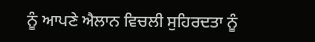ਨੂੰ ਆਪਣੇ ਐਲਾਨ ਵਿਚਲੀ ਸੁਹਿਰਦਤਾ ਨੂੰ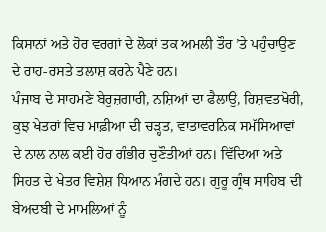ਕਿਸਾਨਾਂ ਅਤੇ ਹੋਰ ਵਰਗਾਂ ਦੇ ਲੋਕਾਂ ਤਕ ਅਮਲੀ ਤੌਰ ’ਤੇ ਪਹੁੰਚਾਉਣ ਦੇ ਰਾਹ-ਰਸਤੇ ਤਲਾਸ਼ ਕਰਨੇ ਪੈਣੇ ਹਨ।
ਪੰਜਾਬ ਦੇ ਸਾਹਮਣੇ ਬੇਰੁਜ਼ਗਾਰੀ, ਨਸ਼ਿਆਂ ਦਾ ਫੈਲਾਉ, ਰਿਸ਼ਵਤਖੋਰੀ, ਕੁਝ ਖੇਤਰਾਂ ਵਿਚ ਮਾਫ਼ੀਆ ਦੀ ਚੜ੍ਹਤ, ਵਾਤਾਵਰਨਿਕ ਸਮੱਸਿਆਵਾਂ ਦੇ ਨਾਲ ਨਾਲ ਕਈ ਹੋਰ ਗੰਭੀਰ ਚੁਣੌਤੀਆਂ ਹਨ। ਵਿੱਦਿਆ ਅਤੇ ਸਿਹਤ ਦੇ ਖੇਤਰ ਵਿਸ਼ੇਸ਼ ਧਿਆਨ ਮੰਗਦੇ ਹਨ। ਗੁਰੂ ਗ੍ਰੰਥ ਸਾਹਿਬ ਦੀ ਬੇਅਦਬੀ ਦੇ ਮਾਮਲਿਆਂ ਨੂੰ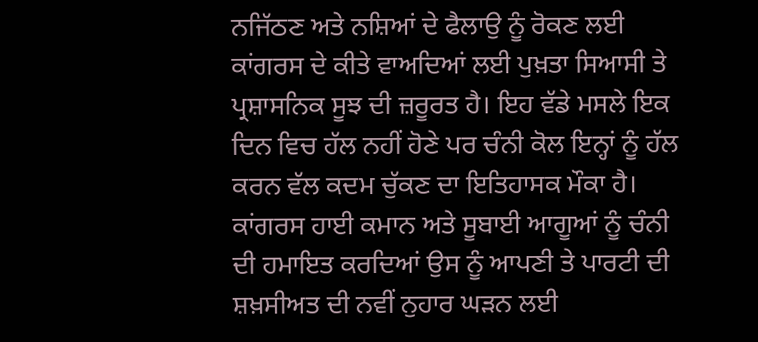ਨਜਿੱਠਣ ਅਤੇ ਨਸ਼ਿਆਂ ਦੇ ਫੈਲਾਉ ਨੂੰ ਰੋਕਣ ਲਈ ਕਾਂਗਰਸ ਦੇ ਕੀਤੇ ਵਾਅਦਿਆਂ ਲਈ ਪੁਖ਼ਤਾ ਸਿਆਸੀ ਤੇ ਪ੍ਰਸ਼ਾਸਨਿਕ ਸੂਝ ਦੀ ਜ਼ਰੂਰਤ ਹੈ। ਇਹ ਵੱਡੇ ਮਸਲੇ ਇਕ ਦਿਨ ਵਿਚ ਹੱਲ ਨਹੀਂ ਹੋਣੇ ਪਰ ਚੰਨੀ ਕੋਲ ਇਨ੍ਹਾਂ ਨੂੰ ਹੱਲ ਕਰਨ ਵੱਲ ਕਦਮ ਚੁੱਕਣ ਦਾ ਇਤਿਹਾਸਕ ਮੌਕਾ ਹੈ। ਕਾਂਗਰਸ ਹਾਈ ਕਮਾਨ ਅਤੇ ਸੂਬਾਈ ਆਗੂਆਂ ਨੂੰ ਚੰਨੀ ਦੀ ਹਮਾਇਤ ਕਰਦਿਆਂ ਉਸ ਨੂੰ ਆਪਣੀ ਤੇ ਪਾਰਟੀ ਦੀ ਸ਼ਖ਼ਸੀਅਤ ਦੀ ਨਵੀਂ ਨੁਹਾਰ ਘੜਨ ਲਈ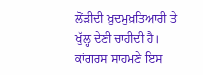ਲੋਂੜੀਦੀ ਖ਼ੁਦਮੁਖ਼ਤਿਆਰੀ ਤੇ ਖੁੱਲ੍ਹ ਦੇਣੀ ਚਾਹੀਦੀ ਹੈ। ਕਾਂਗਰਸ ਸਾਹਮਣੇ ਇਸ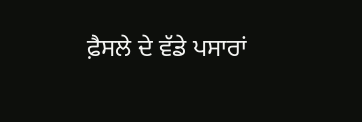ਫ਼ੈਸਲੇ ਦੇ ਵੱਡੇ ਪਸਾਰਾਂ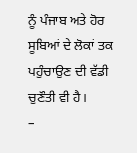ਨੂੰ ਪੰਜਾਬ ਅਤੇ ਹੋਰ ਸੂਬਿਆਂ ਦੇ ਲੋਕਾਂ ਤਕ ਪਹੁੰਚਾਉਣ ਦੀ ਵੱਡੀ ਚੁਣੌਤੀ ਵੀ ਹੈ।
–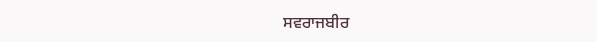ਸਵਰਾਜਬੀਰ